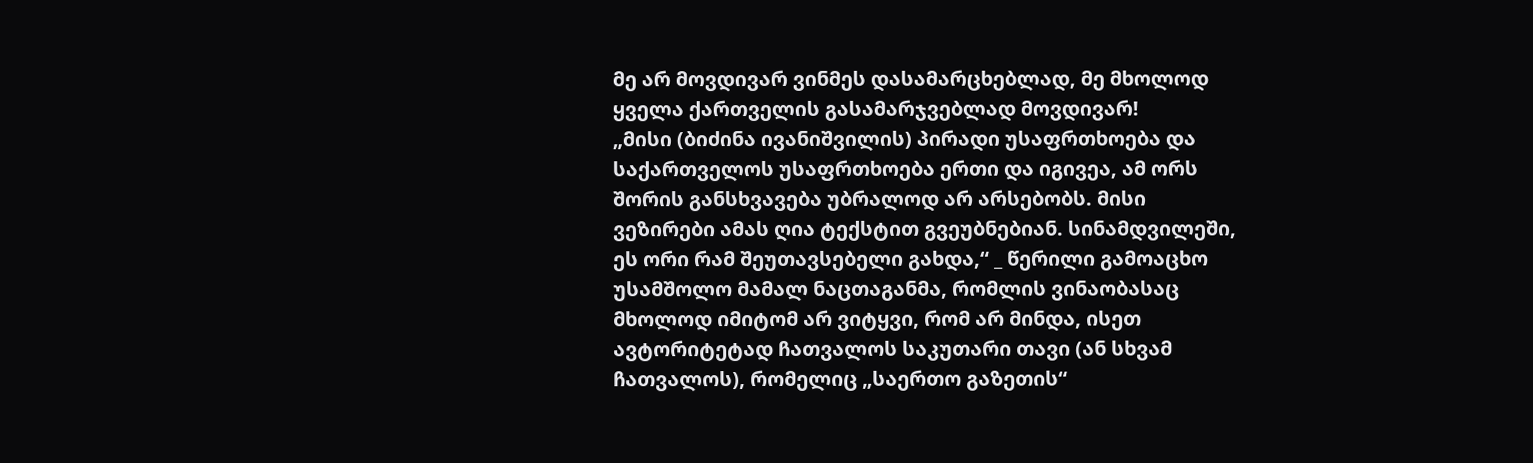მე არ მოვდივარ ვინმეს დასამარცხებლად, მე მხოლოდ ყველა ქართველის გასამარჯვებლად მოვდივარ!
„მისი (ბიძინა ივანიშვილის) პირადი უსაფრთხოება და საქართველოს უსაფრთხოება ერთი და იგივეა, ამ ორს შორის განსხვავება უბრალოდ არ არსებობს. მისი ვეზირები ამას ღია ტექსტით გვეუბნებიან. სინამდვილეში, ეს ორი რამ შეუთავსებელი გახდა,“ _ წერილი გამოაცხო უსამშოლო მამალ ნაცთაგანმა, რომლის ვინაობასაც მხოლოდ იმიტომ არ ვიტყვი, რომ არ მინდა, ისეთ ავტორიტეტად ჩათვალოს საკუთარი თავი (ან სხვამ ჩათვალოს), რომელიც „საერთო გაზეთის“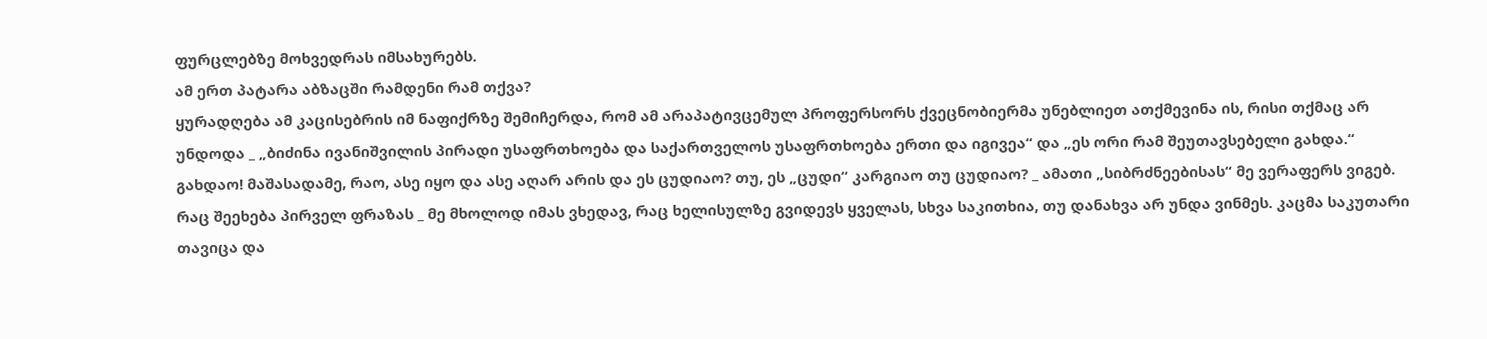ფურცლებზე მოხვედრას იმსახურებს.
ამ ერთ პატარა აბზაცში რამდენი რამ თქვა?
ყურადღება ამ კაცისებრის იმ ნაფიქრზე შემიჩერდა, რომ ამ არაპატივცემულ პროფერსორს ქვეცნობიერმა უნებლიეთ ათქმევინა ის, რისი თქმაც არ უნდოდა _ „ბიძინა ივანიშვილის პირადი უსაფრთხოება და საქართველოს უსაფრთხოება ერთი და იგივეა“ და „ეს ორი რამ შეუთავსებელი გახდა.“
გახდაო! მაშასადამე, რაო, ასე იყო და ასე აღარ არის და ეს ცუდიაო? თუ, ეს „ცუდი“ კარგიაო თუ ცუდიაო? _ ამათი „სიბრძნეებისას“ მე ვერაფერს ვიგებ.
რაც შეეხება პირველ ფრაზას _ მე მხოლოდ იმას ვხედავ, რაც ხელისულზე გვიდევს ყველას, სხვა საკითხია, თუ დანახვა არ უნდა ვინმეს. კაცმა საკუთარი თავიცა და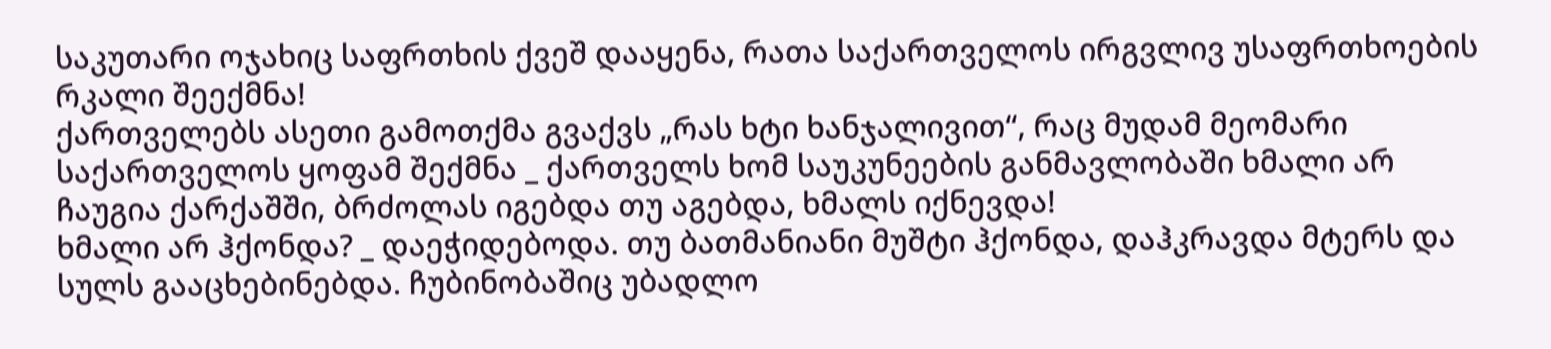საკუთარი ოჯახიც საფრთხის ქვეშ დააყენა, რათა საქართველოს ირგვლივ უსაფრთხოების რკალი შეექმნა!
ქართველებს ასეთი გამოთქმა გვაქვს „რას ხტი ხანჯალივით“, რაც მუდამ მეომარი საქართველოს ყოფამ შექმნა _ ქართველს ხომ საუკუნეების განმავლობაში ხმალი არ ჩაუგია ქარქაშში, ბრძოლას იგებდა თუ აგებდა, ხმალს იქნევდა!
ხმალი არ ჰქონდა? _ დაეჭიდებოდა. თუ ბათმანიანი მუშტი ჰქონდა, დაჰკრავდა მტერს და სულს გააცხებინებდა. ჩუბინობაშიც უბადლო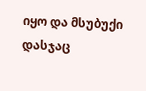იყო და მსუბუქი დასჯაც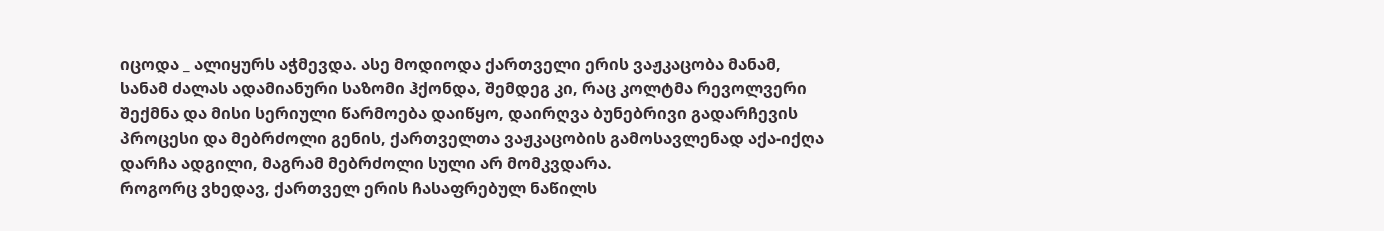იცოდა _ ალიყურს აჭმევდა. ასე მოდიოდა ქართველი ერის ვაჟკაცობა მანამ, სანამ ძალას ადამიანური საზომი ჰქონდა, შემდეგ კი, რაც კოლტმა რევოლვერი შექმნა და მისი სერიული წარმოება დაიწყო, დაირღვა ბუნებრივი გადარჩევის პროცესი და მებრძოლი გენის, ქართველთა ვაჟკაცობის გამოსავლენად აქა-იქღა დარჩა ადგილი, მაგრამ მებრძოლი სული არ მომკვდარა.
როგორც ვხედავ, ქართველ ერის ჩასაფრებულ ნაწილს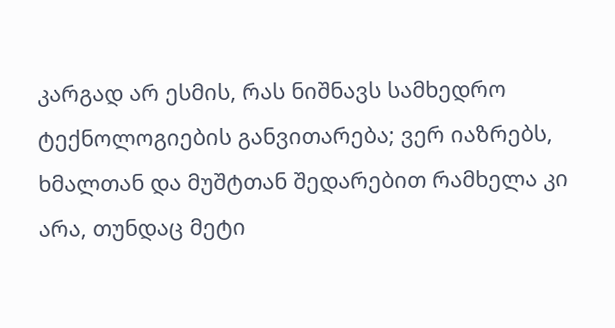კარგად არ ესმის, რას ნიშნავს სამხედრო ტექნოლოგიების განვითარება; ვერ იაზრებს, ხმალთან და მუშტთან შედარებით რამხელა კი არა, თუნდაც მეტი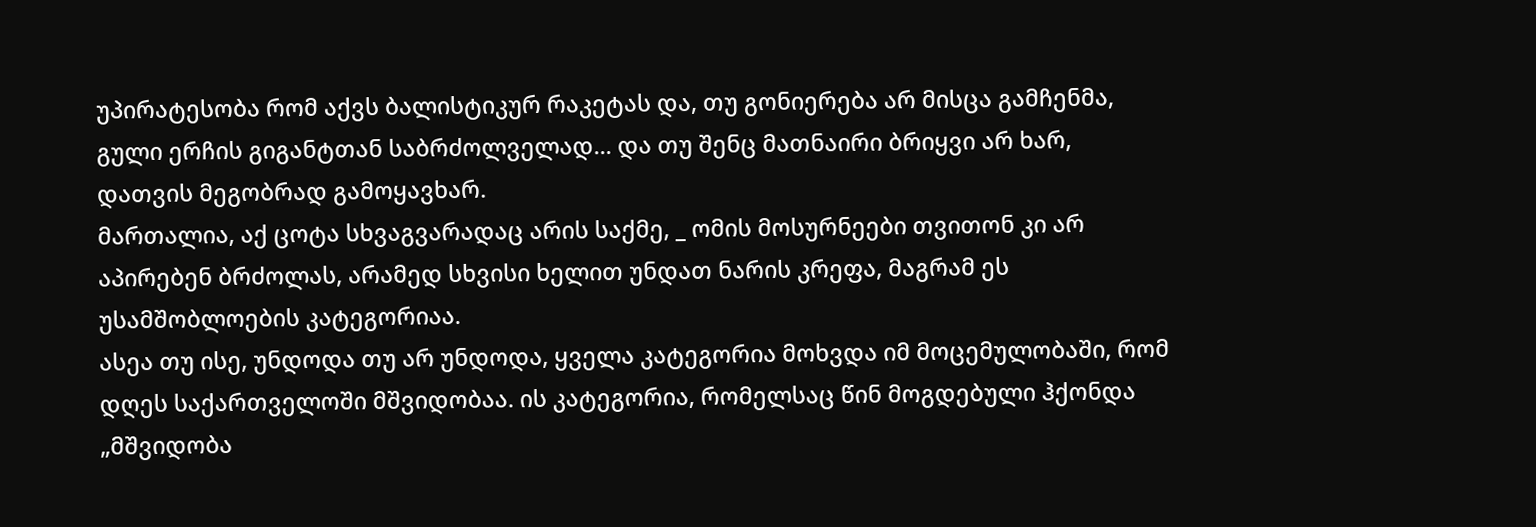უპირატესობა რომ აქვს ბალისტიკურ რაკეტას და, თუ გონიერება არ მისცა გამჩენმა, გული ერჩის გიგანტთან საბრძოლველად... და თუ შენც მათნაირი ბრიყვი არ ხარ, დათვის მეგობრად გამოყავხარ.
მართალია, აქ ცოტა სხვაგვარადაც არის საქმე, _ ომის მოსურნეები თვითონ კი არ აპირებენ ბრძოლას, არამედ სხვისი ხელით უნდათ ნარის კრეფა, მაგრამ ეს უსამშობლოების კატეგორიაა.
ასეა თუ ისე, უნდოდა თუ არ უნდოდა, ყველა კატეგორია მოხვდა იმ მოცემულობაში, რომ დღეს საქართველოში მშვიდობაა. ის კატეგორია, რომელსაც წინ მოგდებული ჰქონდა „მშვიდობა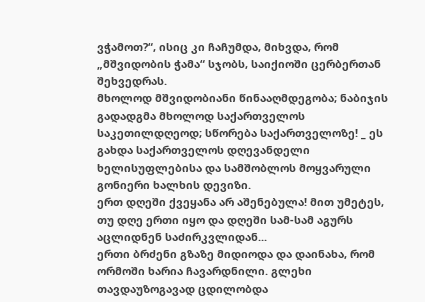ვჭამოთ?“, ისიც კი ჩაჩუმდა, მიხვდა, რომ „მშვიდობის ჭამა“ სჯობს, საიქიოში ცერბერთან შეხვედრას.
მხოლოდ მშვიდობიანი წინააღმდეგობა; ნაბიჯის გადადგმა მხოლოდ საქართველოს საკეთილდღეოდ; სწორება საქართველოზე! _ ეს გახდა საქართველოს დღევანდელი ხელისუფლებისა და სამშობლოს მოყვარული გონიერი ხალხის დევიზი.
ერთ დღეში ქვეყანა არ აშენებულა! მით უმეტეს, თუ დღე ერთი იყო და დღეში სამ-სამ აგურს აცლიდნენ საძირკვლიდან...
ერთი ბრძენი გზაზე მიდიოდა და დაინახა, რომ ორმოში ხარია ჩავარდნილი. გლეხი თავდაუზოგავად ცდილობდა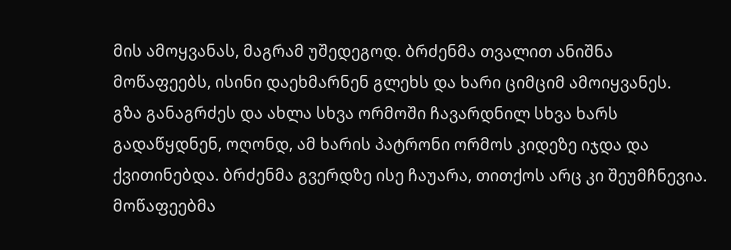მის ამოყვანას, მაგრამ უშედეგოდ. ბრძენმა თვალით ანიშნა მოწაფეებს, ისინი დაეხმარნენ გლეხს და ხარი ციმციმ ამოიყვანეს.
გზა განაგრძეს და ახლა სხვა ორმოში ჩავარდნილ სხვა ხარს გადაწყდნენ, ოღონდ, ამ ხარის პატრონი ორმოს კიდეზე იჯდა და ქვითინებდა. ბრძენმა გვერდზე ისე ჩაუარა, თითქოს არც კი შეუმჩნევია. მოწაფეებმა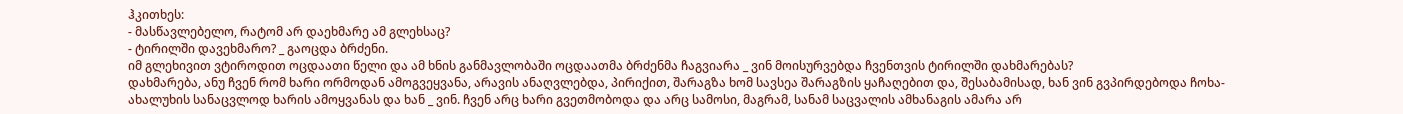ჰკითხეს:
- მასწავლებელო, რატომ არ დაეხმარე ამ გლეხსაც?
- ტირილში დავეხმარო? _ გაოცდა ბრძენი.
იმ გლეხივით ვტიროდით ოცდაათი წელი და ამ ხნის განმავლობაში ოცდაათმა ბრძენმა ჩაგვიარა _ ვინ მოისურვებდა ჩვენთვის ტირილში დახმარებას?
დახმარება, ანუ ჩვენ რომ ხარი ორმოდან ამოგვეყვანა, არავის ანაღვლებდა, პირიქით, შარაგზა ხომ სავსეა შარაგზის ყაჩაღებით და, შესაბამისად, ხან ვინ გვპირდებოდა ჩოხა-ახალუხის სანაცვლოდ ხარის ამოყვანას და ხან _ ვინ. ჩვენ არც ხარი გვეთმობოდა და არც სამოსი, მაგრამ, სანამ საცვალის ამხანაგის ამარა არ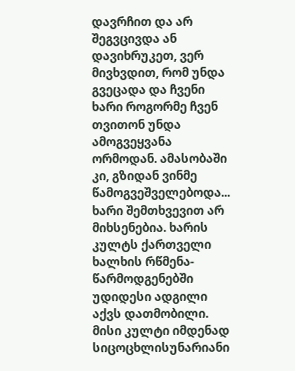დავრჩით და არ შეგვცივდა ან დავიხრუკეთ, ვერ მივხვდით, რომ უნდა გვეცადა და ჩვენი ხარი როგორმე ჩვენ თვითონ უნდა ამოგვეყვანა ორმოდან. ამასობაში კი, გზიდან ვინმე წამოგვეშველებოდა...
ხარი შემთხვევით არ მიხსენებია. ხარის კულტს ქართველი ხალხის რწმენა-წარმოდგენებში უდიდესი ადგილი აქვს დათმობილი. მისი კულტი იმდენად სიცოცხლისუნარიანი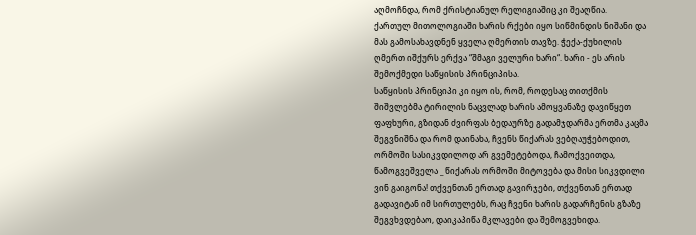აღმოჩნდა, რომ ქრისტიანულ რელიგიაშიც კი შეაღწია.
ქართულ მითოლოგიაში ხარის რქები იყო სიწმინდის ნიშანი და მას გამოსახავდნენ ყველა ღმერთის თავზე. ჭექა-ქუხილის ღმერთ იშქურს ერქვა “შმაგი ველური ხარი“. ხარი - ეს არის შემოქმედი საწყისის პრინციპისა.
საწყისის პრინციპი კი იყო ის, რომ, როდესაც თითქმის შიშვლებმა ტირილის ნაცვლად ხარის ამოყვანაზე დავიწყეთ ფაფხური, გზიდან ძვირფას ბედაურზე გადამჯდარმა ერთმა კაცმა შეგვნიშნა და რომ დაინახა, ჩვენს წიქარას ვებღაუჭებოდით, ორმოში სასიკვდილოდ არ გვემეტებოდა, ჩამოქვეითდა, წამოგვეშველა _ წიქარას ორმოში მიტოვება და მისი სიკვდილი ვინ გაიგონა! თქვენთან ერთად გავირჯები, თქვენთან ერთად გადავიტან იმ სირთულებს, რაც ჩვენი ხარის გადარჩენის გზაზე შეგვხვდებაო, დაიკაპიწა მკლავები და შემოგვეხიდა.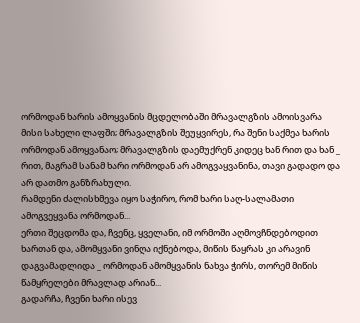ორმოდან ხარის ამოყვანის მცდელობაში მრავალგზის ამოისვარა მისი სახელი ლაფში; მრავალგზის შეუყვირეს, რა შენი საქმეა ხარის ორმოდან ამოყვანაო; მრავალგზის დაემუქრენ კიდეც ხან რით და ხან _ რით, მაგრამ სანამ ხარი ორმოდან არ ამოგვაყვანინა, თავი გადადო და არ დათმო განზრახული.
რამდენი ძალისხმევა იყო საჭირო, რომ ხარი საღ-სალამათი ამოგვეყვანა ორმოდან...
ერთი შეცდომა და, ჩვენც, ყველანი, იმ ორმოში აღმოვჩნდებოდით ხართან და, ამომყვანი ვინღა იქნებოდა, მიწის წაყრას კი არავინ დაგვამადლიდა _ ორმოდან ამომყვანის ნახვა ჭირს, თორემ მიწის წამყრელები მრავლად არიან...
გადარჩა, ჩვენი ხარი ისევ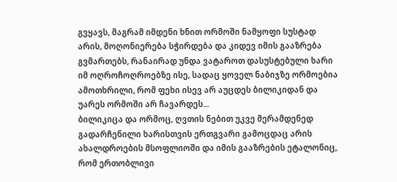გვყავს, მაგრამ იმდენი ხნით ორმოში ნამყოფი სუსტად არის, მოღონიერება სჭირდება და კიდევ იმის გააზრება გვმართებს, რანაირად უნდა ვატაროთ დასუსტებული ხარი იმ ოღროჩოღროებზე ისე, სადაც ყოველ ნაბიჯზე ორმოებია ამოთხრილი, რომ ფეხი ისევ არ აუცდეს ბილიკიდან და უარეს ორმოში არ ჩავარდეს...
ბილიკიცა და ორმოც, ღვთის ნებით უკვე მერამდენედ გადარჩენილი ხარისთვის ერთგვარი გამოცდაც არის ახალდროების მსოფლიოში და იმის გააზრების ეტალონიც, რომ ერთობლივი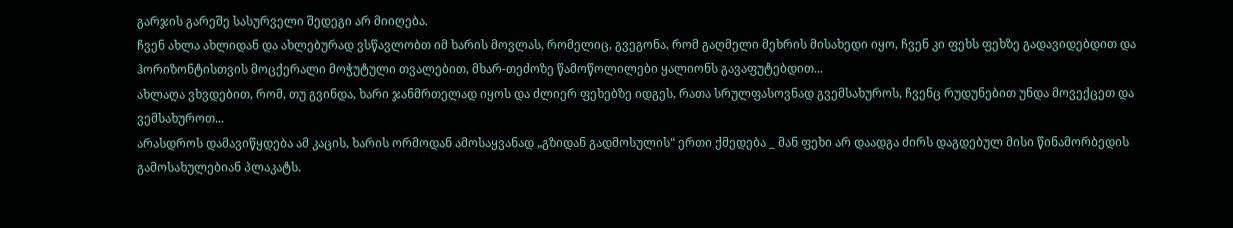გარჯის გარეშე სასურველი შედეგი არ მიიღება.
ჩვენ ახლა ახლიდან და ახლებურად ვსწავლობთ იმ ხარის მოვლას, რომელიც, გვეგონა, რომ გაღმელი მეხრის მისახედი იყო, ჩვენ კი ფეხს ფეხზე გადავიდებდით და ჰორიზონტისთვის მოცქერალი მოჭუტული თვალებით, მხარ-თეძოზე წამოწოლილები ყალიონს გავაფუტებდით...
ახლაღა ვხვდებით, რომ, თუ გვინდა, ხარი ჯანმრთელად იყოს და ძლიერ ფეხებზე იდგეს, რათა სრულფასოვნად გვემსახუროს, ჩვენც რუდუნებით უნდა მოვექცეთ და ვემსახუროთ...
არასდროს დამავიწყდება ამ კაცის, ხარის ორმოდან ამოსაყვანად „გზიდან გადმოსულის“ ერთი ქმედება _ მან ფეხი არ დაადგა ძირს დაგდებულ მისი წინამორბედის გამოსახულებიან პლაკატს.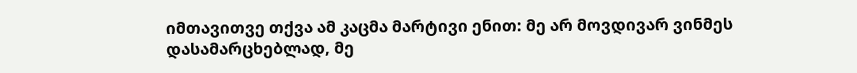იმთავითვე თქვა ამ კაცმა მარტივი ენით: მე არ მოვდივარ ვინმეს დასამარცხებლად, მე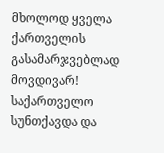მხოლოდ ყველა ქართველის გასამარჯვებლად მოვდივარ!
საქართველო სუნთქავდა და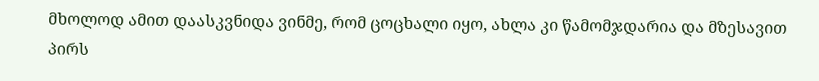მხოლოდ ამით დაასკვნიდა ვინმე, რომ ცოცხალი იყო, ახლა კი წამომჯდარია და მზესავით პირს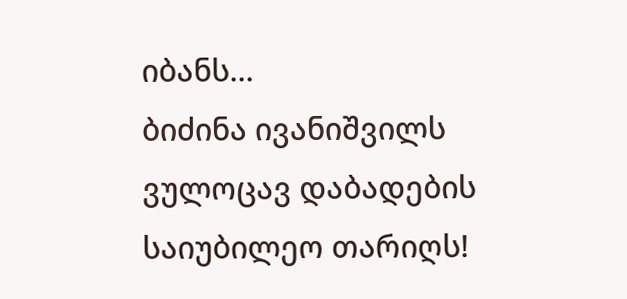იბანს...
ბიძინა ივანიშვილს ვულოცავ დაბადების საიუბილეო თარიღს!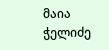მაია ჭელიძე